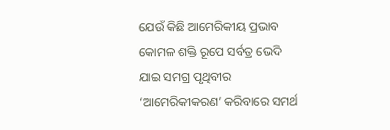ଯେଉଁ କିଛି ଆମେରିକୀୟ ପ୍ରଭାବ କୋମଳ ଶକ୍ତି ରୂପେ ସର୍ବତ୍ର ଭେଦି ଯାଇ ସମଗ୍ର ପୃଥିବୀର ‘ଆମେରିକୀକରଣ’ କରିବାରେ ସମର୍ଥ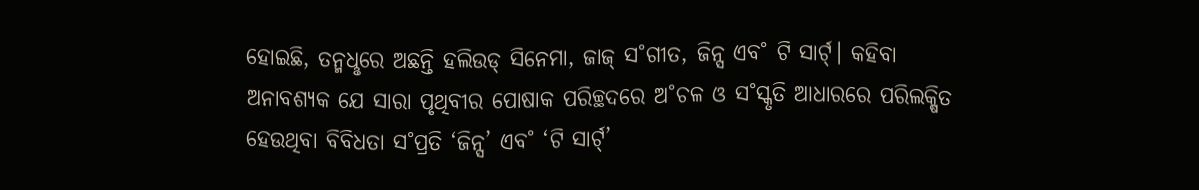ହୋଇଛି, ତନ୍ମଧୢରେ ଅଛନ୍ତି ହଲିଉଡ୍ ସିନେମା, ଜାଜ୍ ସ˚ଗୀତ, ଜିନ୍ସ ଏବ˚ ଟି ସାର୍ଟ୍। କହିବା ଅନାବଶ୍ୟକ ଯେ ସାରା ପୃଥିବୀର ପୋଷାକ ପରିଚ୍ଛଦରେ ଅ˚ଚଳ ଓ ସ˚ସ୍କୃତି ଆଧାରରେ ପରିଲକ୍ଷିତ ହେଉଥିବା ବିବିଧତା ସ˚ପ୍ରତି ‘ଜିନ୍ସ’ ଏବ˚ ‘ଟି ସାର୍ଟ୍’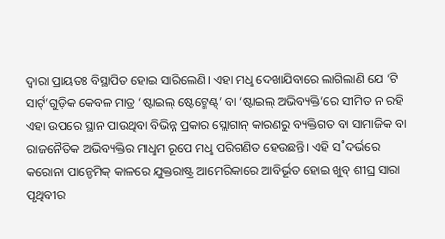ଦ୍ବାରା ପ୍ରାୟତଃ ବିସ୍ଥାପିତ ହୋଇ ସାରିଲେଣି। ଏହା ମଧୢ ଦେଖାଯିବାରେ ଲାଗିଲାଣି ଯେ ‘ଟି ସାର୍ଟ୍’ଗୁଡ଼ିକ କେବଳ ମାତ୍ର ‘ଷ୍ଟାଇଲ୍ ଷ୍ଟେଟ୍ମେଣ୍ଟ୍’ ବା ‘ଷ୍ଟାଇଲ୍ ଅଭିବ୍ୟକ୍ତି’ରେ ସୀମିତ ନ ରହି ଏହା ଉପରେ ସ୍ଥାନ ପାଉଥିବା ବିଭିନ୍ନ ପ୍ରକାର ସ୍ଲୋଗାନ୍ କାରଣରୁ ବ୍ୟକ୍ତିଗତ ବା ସାମାଜିକ ବା ରାଜନୈତିକ ଅଭିବ୍ୟକ୍ତିର ମାଧୢମ ରୂପେ ମଧୢ ପରିଗଣିତ ହେଉଛନ୍ତି। ଏହି ସ˚ଦର୍ଭରେ କରୋନା ପାନ୍ଡେମିକ୍ କାଳରେ ଯୁକ୍ତରାଷ୍ଟ୍ର ଆମେରିକାରେ ଆବିର୍ଭୂତ ହୋଇ ଖୁବ୍ ଶୀଘ୍ର ସାରା ପୃଥିବୀର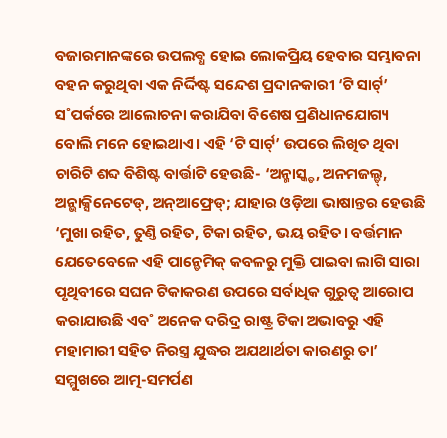ବଜାରମାନଙ୍କରେ ଉପଲବ୍ଧ ହୋଇ ଲୋକପ୍ରିୟ ହେବାର ସମ୍ଭାବନା ବହନ କରୁଥିବା ଏକ ନିର୍ଦ୍ଦିଷ୍ଟ ସନ୍ଦେଶ ପ୍ରଦାନକାରୀ ‘ଟି ସାର୍ଟ୍’ ସ˚ପର୍କରେ ଆଲୋଚନା କରାଯିବା ବିଶେଷ ପ୍ରଣିଧାନଯୋଗ୍ୟ ବୋଲି ମନେ ହୋଇଥାଏ। ଏହି ‘ଟି ସାର୍ଟ୍’ ଉପରେ ଲିଖିତ ଥିବା ଚାରିଟି ଶବ୍ଦ ବିଶିଷ୍ଟ ବାର୍ତ୍ତାଟି ହେଉଛି- ‘ଅନ୍ମାସ୍କ୍ଡ, ଅନମଜଲ୍ଡ୍, ଅନ୍ଭାକ୍ସିନେଟେଡ୍, ଅନ୍ଆଫ୍ରେଡ୍; ଯାହାର ଓଡ଼ିଆ ଭାଷାନ୍ତର ହେଉଛି ‘ମୁଖା ରହିତ, ତୁଣ୍ତି ରହିତ, ଟିକା ରହିତ, ଭୟ ରହିତ। ବର୍ତ୍ତମାନ ଯେତେବେଳେ ଏହି ପାନ୍ଡେମିକ୍ କବଳରୁ ମୁକ୍ତି ପାଇବା ଲାଗି ସାରା ପୃଥିବୀରେ ସଘନ ଟିକାକରଣ ଉପରେ ସର୍ବାଧିକ ଗୁରୁତ୍ବ ଆରୋପ କରାଯାଉଛି ଏବ˚ ଅନେକ ଦରିଦ୍ର ରାଷ୍ଟ୍ର ଟିକା ଅଭାବରୁ ଏହି ମହାମାରୀ ସହିତ ନିରସ୍ତ୍ର ଯୁଦ୍ଧର ଅଯଥାର୍ଥତା କାରଣରୁ ତା’ ସମ୍ମୁଖରେ ଆତ୍ମ-ସମର୍ପଣ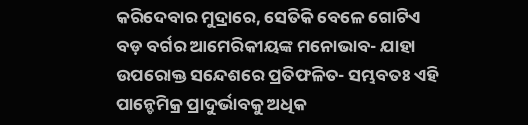କରିଦେବାର ମୁଦ୍ରାରେ, ସେତିକି ବେଳେ ଗୋଟିଏ ବଡ଼ ବର୍ଗର ଆମେରିକୀୟଙ୍କ ମନୋଭାବ- ଯାହା ଉପରୋକ୍ତ ସନ୍ଦେଶରେ ପ୍ରତିଫଳିତ- ସମ୍ଭବତଃ ଏହି ପାନ୍ଡେମିକ୍ର ପ୍ରାଦୁର୍ଭାବକୁ ଅଧିକ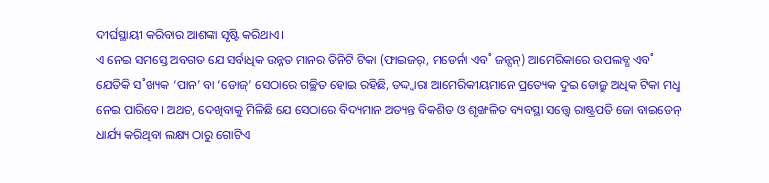ଦୀର୍ଘସ୍ଥାୟୀ କରିବାର ଆଶଙ୍କା ସୃଷ୍ଟି କରିଥାଏ।
ଏ ନେଇ ସମସ୍ତେ ଅବଗତ ଯେ ସର୍ବାଧିକ ଉନ୍ନତ ମାନର ତିନିଟି ଟିକା (ଫାଇଜର୍, ମଡେର୍ନା ଏବ˚ ଜନ୍ସନ୍) ଆମେରିକାରେ ଉପଲବ୍ଧ ଏବ˚ ଯେତିକି ସ˚ଖ୍ୟକ ‘ପାନ’ ବା ‘ଡୋଜ୍’ ସେଠାରେ ଗଚ୍ଛିତ ହୋଇ ରହିଛି, ତଦ୍ଦ୍ବାରା ଆମେରିକୀୟମାନେ ପ୍ରତ୍ୟେକ ଦୁଇ ଡୋଜ୍ରୁ ଅଧିକ ଟିକା ମଧୢ ନେଇ ପାରିବେ। ଅଥଚ, ଦେଖିବାକୁ ମିଳିଛି ଯେ ସେଠାରେ ବିଦ୍ୟମାନ ଅତ୍ୟନ୍ତ ବିକଶିତ ଓ ଶୃଙ୍ଖଳିତ ବ୍ୟବସ୍ଥା ସତ୍ତ୍ବେ ରାଷ୍ଟ୍ରପତି ଜୋ ବାଇଡେନ୍ ଧାର୍ଯ୍ୟ କରିଥିବା ଲକ୍ଷ୍ୟ ଠାରୁ ଗୋଟିଏ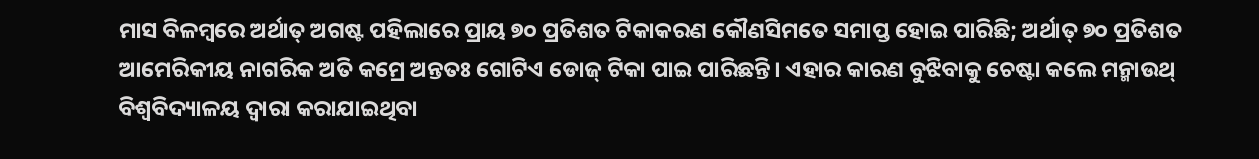ମାସ ବିଳମ୍ବରେ ଅର୍ଥାତ୍ ଅଗଷ୍ଟ ପହିଲାରେ ପ୍ରାୟ ୭୦ ପ୍ରତିଶତ ଟିକାକରଣ କୌଣସିମତେ ସମାପ୍ତ ହୋଇ ପାରିଛି; ଅର୍ଥାତ୍ ୭୦ ପ୍ରତିଶତ ଆମେରିକୀୟ ନାଗରିକ ଅତି କମ୍ରେ ଅନ୍ତତଃ ଗୋଟିଏ ଡୋଜ୍ ଟିକା ପାଇ ପାରିଛନ୍ତି। ଏହାର କାରଣ ବୁଝିବାକୁ ଚେଷ୍ଟା କଲେ ମନ୍ମାଉଥ୍ ବିଶ୍ବବିଦ୍ୟାଳୟ ଦ୍ବାରା କରାଯାଇଥିବା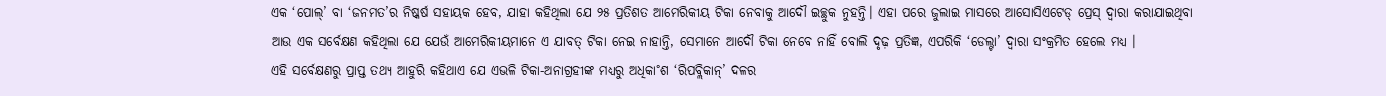ଏକ ‘ପୋଲ୍’ ବା ‘ଜନମତ’ର ନିଷ୍କର୍ଷ ସହାୟକ ହେବ, ଯାହା କହିଥିଲା ଯେ ୨୫ ପ୍ରତିଶତ ଆମେରିକୀୟ ଟିକା ନେବାକୁ ଆଦୌ ଇଚ୍ଛୁକ ନୁହନ୍ତି। ଏହା ପରେ ଜୁଲାଇ ମାସରେ ଆସୋସିଏଟେଡ୍ ପ୍ରେସ୍ ଦ୍ବାରା କରାଯାଇଥିବା ଆଉ ଏକ ସର୍ବେକ୍ଷଣ କହିଥିଲା ଯେ ଯେଉଁ ଆମେରିକୀୟମାନେ ଏ ଯାବତ୍ ଟିକା ନେଇ ନାହାନ୍ତି, ସେମାନେ ଆଦୌ ଟିକା ନେବେ ନାହିଁ ବୋଲି ଦୃଢ଼ ପ୍ରତିଜ୍ଞ, ଏପରିକି ‘ଡେଲ୍ଟା’ ଦ୍ବାରା ସଂକ୍ରମିତ ହେଲେ ମଧ୍ୟ ।
ଏହି ସର୍ବେକ୍ଷଣରୁ ପ୍ରାପ୍ତ ତଥ୍ୟ ଆହୁରି କହିଥାଏ ଯେ ଏଭଳି ଟିକା-ଅନାଗ୍ରହୀଙ୍କ ମଧ୍ୟରୁ ଅଧିକା˚ଶ ‘ରିପବ୍ଲିକାନ୍’ ଦଳର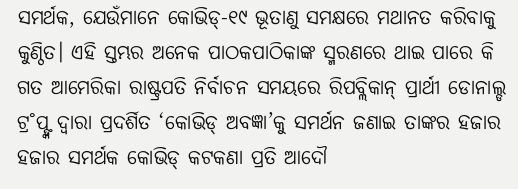ସମର୍ଥକ, ଯେଉଁମାନେ କୋଭିଡ୍-୧୯ ଭୂତାଣୁ ସମକ୍ଷରେ ମଥାନତ କରିବାକୁ କୁଣ୍ଠିତ। ଏହି ସ୍ତମ୍ଭର ଅନେକ ପାଠକପାଠିକାଙ୍କ ସ୍ମରଣରେ ଥାଇ ପାରେ କି ଗତ ଆମେରିକା ରାଷ୍ଟ୍ରପତି ନିର୍ବାଚନ ସମୟରେ ରିପବ୍ଲିକାନ୍ ପ୍ରାର୍ଥୀ ଡୋନାଲ୍ଡ ଟ୍ର˚ପ୍ଙ୍କ ଦ୍ବାରା ପ୍ରଦର୍ଶିତ ‘କୋଭିଡ୍ ଅବଜ୍ଞା’କୁ ସମର୍ଥନ ଜଣାଇ ତାଙ୍କର ହଜାର ହଜାର ସମର୍ଥକ କୋଭିଡ୍ କଟକଣା ପ୍ରତି ଆଦୌ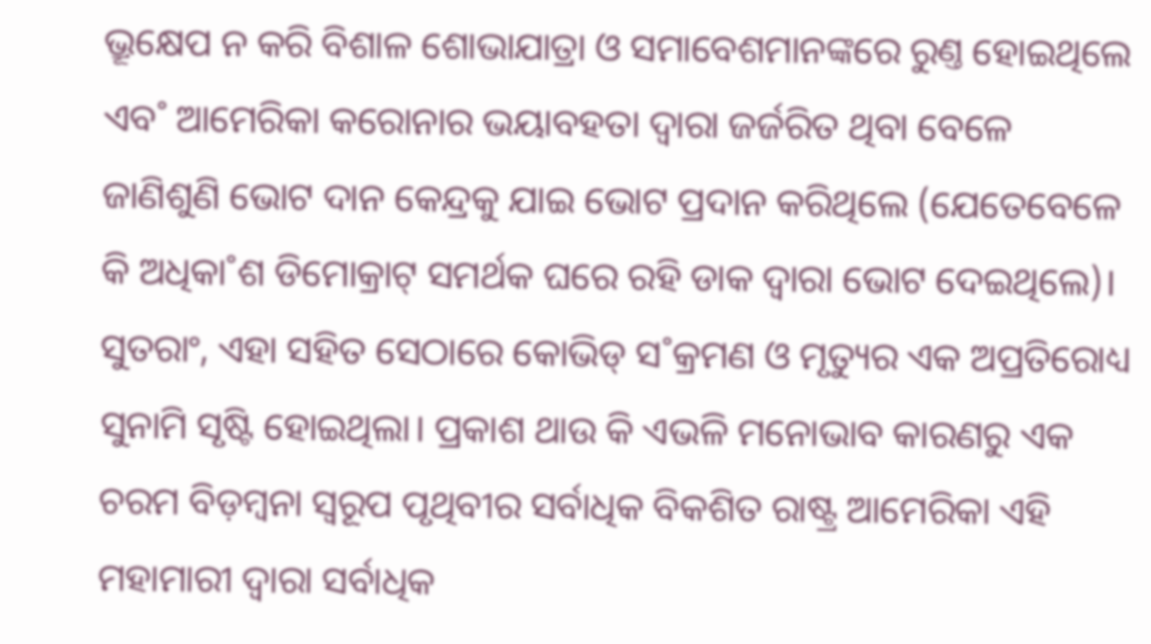ଭ୍ରୂକ୍ଷେପ ନ କରି ବିଶାଳ ଶୋଭାଯାତ୍ରା ଓ ସମାବେଶମାନଙ୍କରେ ରୁଣ୍ତ ହୋଇଥିଲେ ଏବ˚ ଆମେରିକା କରୋନାର ଭୟାବହତା ଦ୍ବାରା ଜର୍ଜରିତ ଥିବା ବେଳେ ଜାଣିଶୁଣି ଭୋଟ ଦାନ କେନ୍ଦ୍ରକୁ ଯାଇ ଭୋଟ ପ୍ରଦାନ କରିଥିଲେ (ଯେତେବେଳେ କି ଅଧିକା˚ଶ ଡିମୋକ୍ରାଟ୍ ସମର୍ଥକ ଘରେ ରହି ଡାକ ଦ୍ବାରା ଭୋଟ ଦେଇଥିଲେ)। ସୁତରାଂ, ଏହା ସହିତ ସେଠାରେ କୋଭିଡ୍ ସ˚କ୍ରମଣ ଓ ମୃତ୍ୟୁର ଏକ ଅପ୍ରତିରୋଧ୍ୟ ସୁନାମି ସୃଷ୍ଟି ହୋଇଥିଲା। ପ୍ରକାଶ ଥାଉ କି ଏଭଳି ମନୋଭାବ କାରଣରୁ ଏକ ଚରମ ବିଡ଼ମ୍ବନା ସ୍ବରୂପ ପୃଥିବୀର ସର୍ବାଧିକ ବିକଶିତ ରାଷ୍ଟ୍ର ଆମେରିକା ଏହି ମହାମାରୀ ଦ୍ବାରା ସର୍ବାଧିକ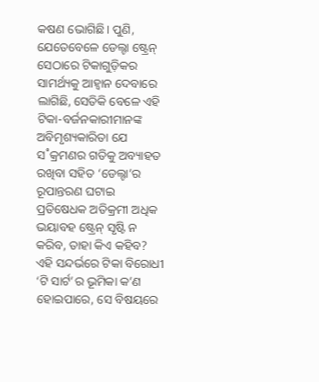କଷଣ ଭୋଗିଛି। ପୁଣି, ଯେତେବେଳେ ଡେଲ୍ଟା ଷ୍ଟ୍ରେନ୍ ସେଠାରେ ଟିକାଗୁଡ଼ିକର ସାମର୍ଥ୍ୟକୁ ଆହ୍ବାନ ଦେବାରେ ଲାଗିଛି, ସେତିକି ବେଳେ ଏହି ଟିକା-ବର୍ଜନକାରୀମାନଙ୍କ ଅବିମୃଶ୍ୟକାରିତା ଯେ ସ˚କ୍ରମଣର ଗତିକୁ ଅବ୍ୟାହତ ରଖିବା ସହିତ ‘ଡେଲ୍ଟା’ର ରୂପାନ୍ତରଣ ଘଟାଇ ପ୍ରତିଷେଧକ ଅତିକ୍ରମୀ ଅଧିକ ଭୟାବହ ଷ୍ଟ୍ରେନ୍ ସୃଷ୍ଟି ନ କରିବ, ତାହା କିଏ କହିବ?
ଏହି ସନ୍ଦର୍ଭରେ ଟିକା ବିରୋଧୀ ‘ଟି ସାର୍ଟ’ର ଭୂମିକା କ’ଣ ହୋଇପାରେ, ସେ ବିଷୟରେ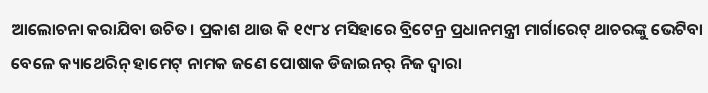ଆଲୋଚନା କରାଯିବା ଉଚିତ। ପ୍ରକାଶ ଥାଉ କି ୧୯୮୪ ମସିହାରେ ବ୍ରିଟେନ୍ର ପ୍ରଧାନମନ୍ତ୍ରୀ ମାର୍ଗାରେଟ୍ ଥାଚରଙ୍କୁ ଭେଟିବା ବେଳେ କ୍ୟାଥେରିନ୍ ହାମେଟ୍ ନାମକ ଜଣେ ପୋଷାକ ଡିଜାଇନର୍ ନିଜ ଦ୍ବାରା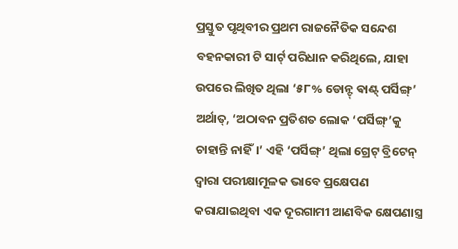ପ୍ରସ୍ତୁତ ପୃଥିବୀର ପ୍ରଥମ ରାଜନୈତିକ ସନ୍ଦେଶ ବହନକାରୀ ଟି ସାର୍ଟ୍ ପରିଧାନ କରିଥିଲେ, ଯାହା ଉପରେ ଲିଖିତ ଥିଲା ‘୫୮% ଡୋନ୍ଟ୍ ଵାଣ୍ଟ୍ ପର୍ସିଙ୍ଗ୍’ ଅର୍ଥାତ୍, ‘ଅଠାବନ ପ୍ରତିଶତ ଲୋକ ‘ପର୍ସିଙ୍ଗ୍’କୁ ଚାହାନ୍ତି ନାହିଁ।’ ଏହି ‘ପର୍ସିଙ୍ଗ୍’ ଥିଲା ଗ୍ରେଟ୍ ବ୍ରିଟେନ୍ ଦ୍ବାରା ପରୀକ୍ଷାମୂଳକ ଭାବେ ପ୍ରକ୍ଷେପଣ କରାଯାଇଥିବା ଏକ ଦୂରଗାମୀ ଆଣବିକ କ୍ଷେପଣାସ୍ତ୍ର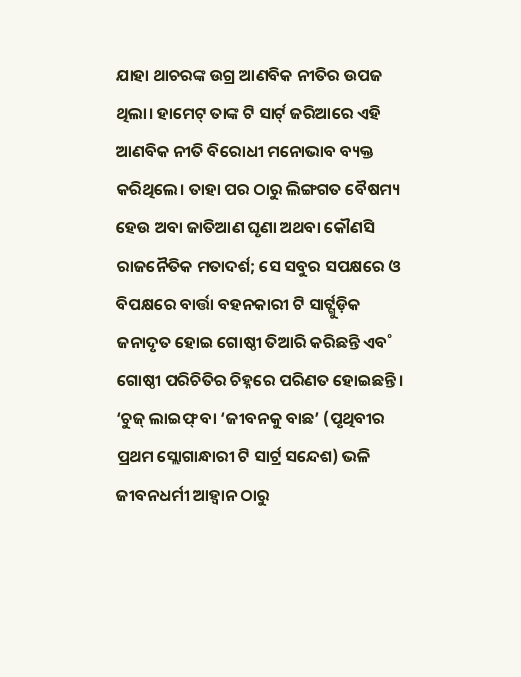ଯାହା ଥାଚରଙ୍କ ଉଗ୍ର ଆଣବିକ ନୀତିର ଉପଜ ଥିଲା। ହାମେଟ୍ ତାଙ୍କ ଟି ସାର୍ଟ୍ ଜରିଆରେ ଏହି ଆଣବିକ ନୀତି ବିରୋଧୀ ମନୋଭାବ ବ୍ୟକ୍ତ କରିଥିଲେ। ତାହା ପର ଠାରୁ ଲିଙ୍ଗଗତ ବୈଷମ୍ୟ ହେଉ ଅବା ଜାତିଆଣ ଘୃଣା ଅଥବା କୌଣସି ରାଜନୈତିକ ମତାଦର୍ଶ; ସେ ସବୁର ସପକ୍ଷରେ ଓ ବିପକ୍ଷରେ ବାର୍ତ୍ତା ବହନକାରୀ ଟି ସାର୍ଟ୍ଗୁଡ଼ିକ ଜନାଦୃତ ହୋଇ ଗୋଷ୍ଠୀ ତିଆରି କରିଛନ୍ତି ଏବ˚ ଗୋଷ୍ଠୀ ପରିଚିତିର ଚିହ୍ନରେ ପରିଣତ ହୋଇଛନ୍ତି। ‘ଚୁଜ୍ ଲାଇଫ୍ ବା ‘ଜୀବନକୁ ବାଛ’ (ପୃଥିବୀର ପ୍ରଥମ ସ୍ଲୋଗାନ୍ଧାରୀ ଟି ସାର୍ଟ୍ର ସନ୍ଦେଶ) ଭଳି ଜୀବନଧର୍ମୀ ଆହ୍ବାନ ଠାରୁ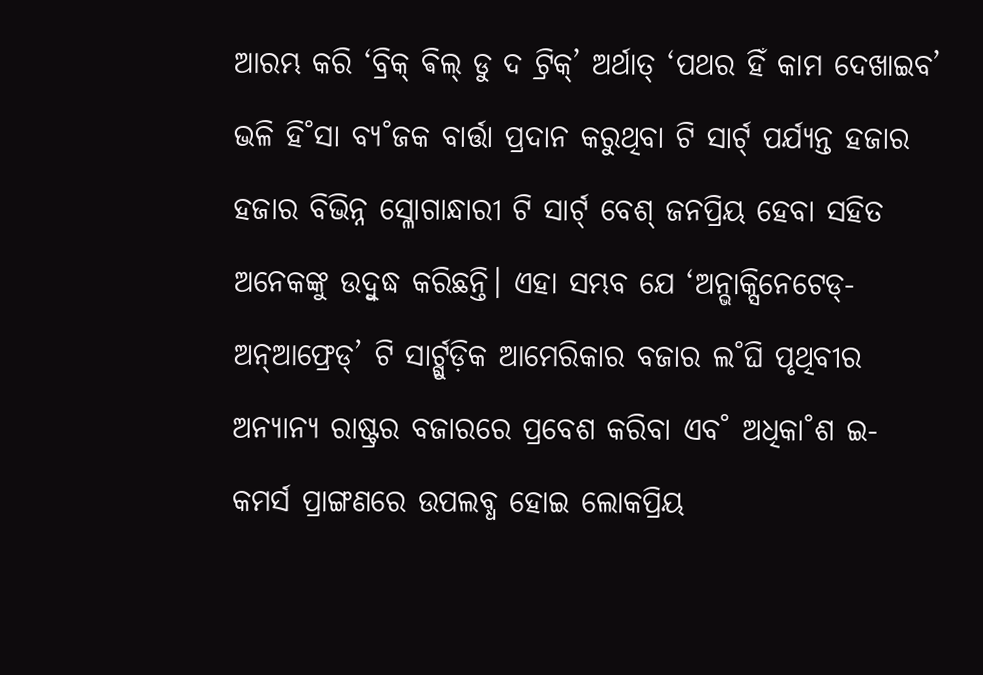ଆରମ୍ଭ କରି ‘ବ୍ରିକ୍ ଵିଲ୍ ଡୁ ଦ ଟ୍ରିକ୍’ ଅର୍ଥାତ୍ ‘ପଥର ହିଁ କାମ ଦେଖାଇବ’ ଭଳି ହି˚ସା ବ୍ୟ˚ଜକ ବାର୍ତ୍ତା ପ୍ରଦାନ କରୁଥିବା ଟି ସାର୍ଟ୍ ପର୍ଯ୍ୟନ୍ତ ହଜାର ହଜାର ବିଭିନ୍ନ ସ୍ଳୋଗାନ୍ଧାରୀ ଟି ସାର୍ଟ୍ ବେଶ୍ ଜନପ୍ରିୟ ହେବା ସହିତ ଅନେକଙ୍କୁ ଉଦ୍ବୁଦ୍ଧ କରିଛନ୍ତି। ଏହା ସମ୍ଭବ ଯେ ‘ଅନ୍ଭାକ୍ସିନେଟେଡ୍- ଅନ୍ଆଫ୍ରେଡ୍’ ଟି ସାର୍ଟ୍ଗୁଡ଼ିକ ଆମେରିକାର ବଜାର ଲ˚ଘି ପୃଥିବୀର ଅନ୍ୟାନ୍ୟ ରାଷ୍ଟ୍ରର ବଜାରରେ ପ୍ରବେଶ କରିବା ଏବ˚ ଅଧିକା˚ଶ ଇ- କମର୍ସ ପ୍ରାଙ୍ଗଣରେ ଉପଲବ୍ଧ ହୋଇ ଲୋକପ୍ରିୟ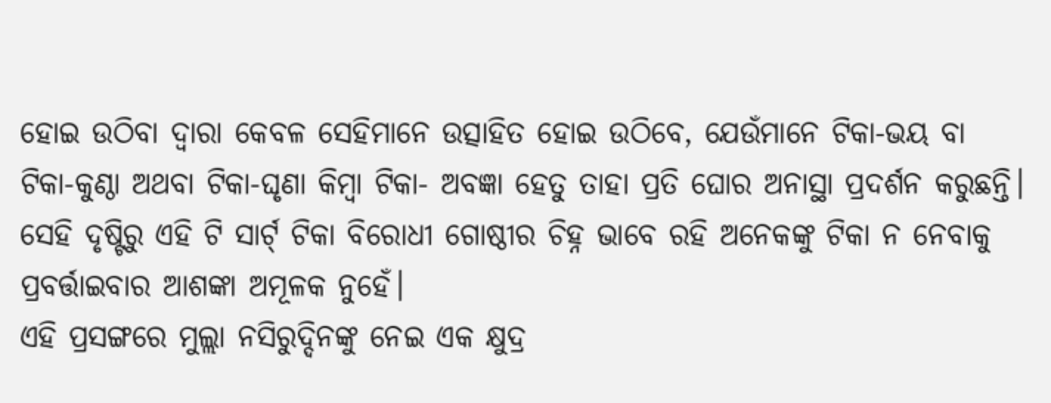ହୋଇ ଉଠିବା ଦ୍ବାରା କେବଳ ସେହିମାନେ ଉତ୍ସାହିତ ହୋଇ ଉଠିବେ, ଯେଉଁମାନେ ଟିକା-ଭୟ ବା ଟିକା-କୁଣ୍ଠା ଅଥବା ଟିକା-ଘୃଣା କିମ୍ବା ଟିକା- ଅବଜ୍ଞା ହେତୁ ତାହା ପ୍ରତି ଘୋର ଅନାସ୍ଥା ପ୍ରଦର୍ଶନ କରୁଛନ୍ତି। ସେହି ଦୃଷ୍ଟିରୁ ଏହି ଟି ସାର୍ଟ୍ ଟିକା ବିରୋଧୀ ଗୋଷ୍ଠୀର ଚିହ୍ନ ଭାବେ ରହି ଅନେକଙ୍କୁ ଟିକା ନ ନେବାକୁ ପ୍ରବର୍ତ୍ତାଇବାର ଆଶଙ୍କା ଅମୂଳକ ନୁହେଁ।
ଏହି ପ୍ରସଙ୍ଗରେ ମୁଲ୍ଲା ନସିରୁଦ୍ଦିନଙ୍କୁ ନେଇ ଏକ କ୍ଷୁଦ୍ର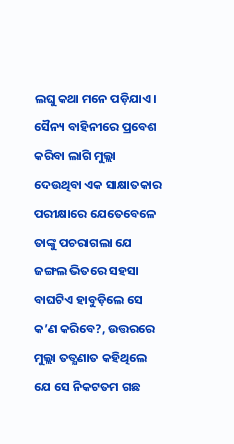ଲଘୁ କଥା ମନେ ପଡ଼ିଯାଏ। ସୈନ୍ୟ ବାହିନୀରେ ପ୍ରବେଶ କରିବା ଲାଗି ମୁଲ୍ଲା ଦେଉଥିବା ଏକ ସାକ୍ଷାତକାର ପରୀକ୍ଷାରେ ଯେତେବେଳେ ତାଙ୍କୁ ପଚରାଗଲା ଯେ ଜଙ୍ଗଲ ଭିତରେ ସହସା ବାଘଟିଏ ହାବୁଡ଼ିଲେ ସେ କ’ଣ କରିବେ?, ଉତ୍ତରରେ ମୁଲ୍ଲା ତତ୍କ୍ଷଣାତ କହିଥିଲେ ଯେ ସେ ନିକଟତମ ଗଛ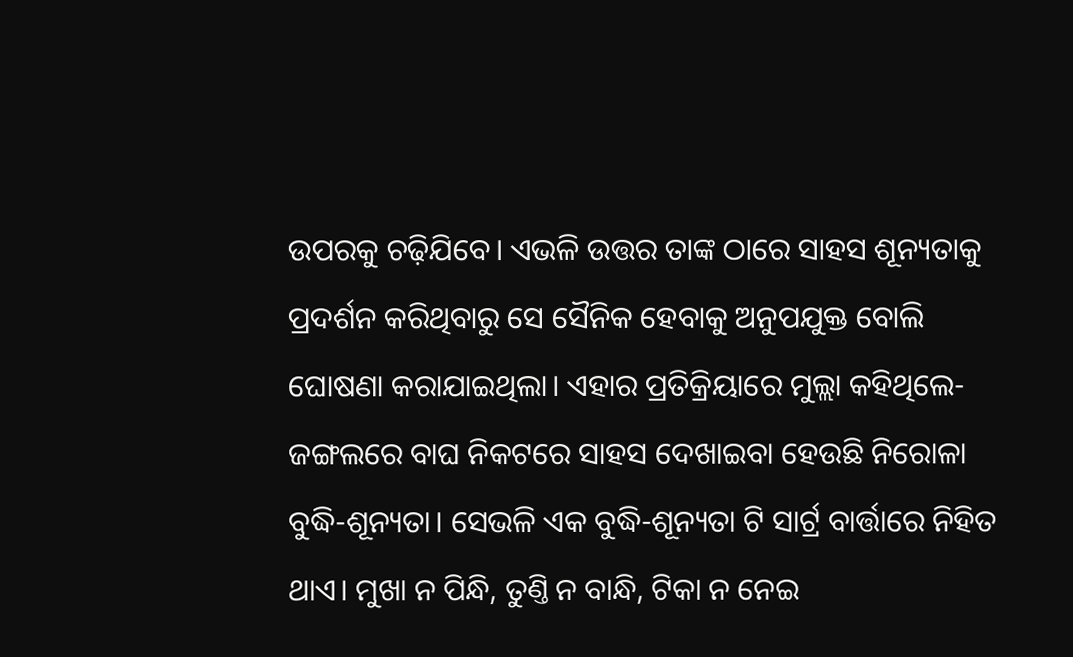ଉପରକୁ ଚଢ଼ିଯିବେ। ଏଭଳି ଉତ୍ତର ତାଙ୍କ ଠାରେ ସାହସ ଶୂନ୍ୟତାକୁ ପ୍ରଦର୍ଶନ କରିଥିବାରୁ ସେ ସୈନିକ ହେବାକୁ ଅନୁପଯୁକ୍ତ ବୋଲି ଘୋଷଣା କରାଯାଇଥିଲା। ଏହାର ପ୍ରତିକ୍ରିୟାରେ ମୁଲ୍ଲା କହିଥିଲେ- ଜଙ୍ଗଲରେ ବାଘ ନିକଟରେ ସାହସ ଦେଖାଇବା ହେଉଛି ନିରୋଳା ବୁଦ୍ଧି-ଶୂନ୍ୟତା। ସେଭଳି ଏକ ବୁଦ୍ଧି-ଶୂନ୍ୟତା ଟି ସାର୍ଟ୍ର ବାର୍ତ୍ତାରେ ନିହିତ ଥାଏ। ମୁଖା ନ ପିନ୍ଧି, ତୁଣ୍ତି ନ ବାନ୍ଧି, ଟିକା ନ ନେଇ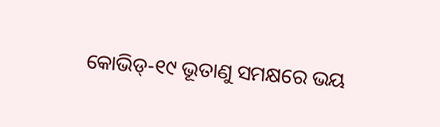କୋଭିଡ୍-୧୯ ଭୂତାଣୁ ସମକ୍ଷରେ ଭୟ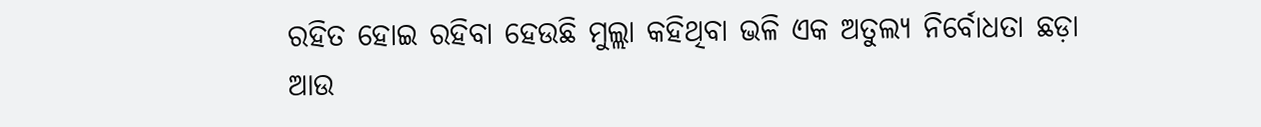ରହିତ ହୋଇ ରହିବା ହେଉଛି ମୁଲ୍ଲା କହିଥିବା ଭଳି ଏକ ଅତୁଲ୍ୟ ନିର୍ବୋଧତା ଛଡ଼ା ଆଉ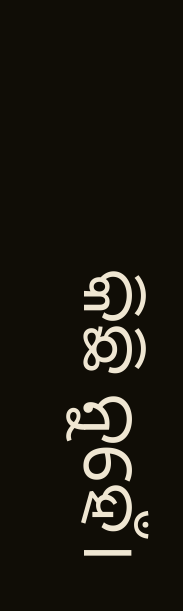କିଛି ନୁହେଁ।